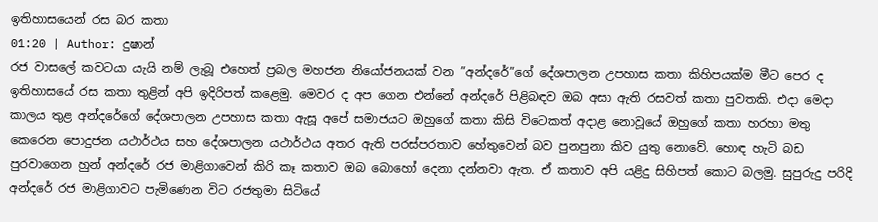ඉතිහාසයෙන් රස බර කතා
01:20 | Author: දුෂාන්
රජ වාසලේ කවටයා යැයි නම් ලැබූ එහෙත් ප්‍රබල මහජන නියෝජනයක් වන ”අන්දරේ”ගේ දේශපාලන උපහාස කතා කිහිපයක්ම මීට පෙර ද ඉතිහාසයේ රස කතා තුළින් අපි ඉදිරිපත් කළෙමු. මෙවර ද අප ගෙන එන්නේ අන්දරේ පිළිබඳව ඔබ අසා ඇති රසවත් කතා පුවතකි. එදා මෙදා කාලය තුළ අන්දරේගේ දේශපාලන උපහාස කතා ඇසූ අපේ සමාජයට ඔහුගේ කතා කිසි විටෙකත් අදාළ නොවූයේ ඔහුගේ කතා හරහා මතු කෙරෙන පොදුජන යථාර්ථය සහ දේශපාලන යථාර්ථය අතර ඇති පරස්පරතාව හේතුවෙන් බව පුනපුනා කිව යුතු නොවේ. හොඳ හැටි බඩ පුරවාගෙන හුන් අන්දරේ රජ මාළිගාවෙන් කිරි කෑ කතාව ඔබ බොහෝ දෙනා දන්නවා ඇත. ඒ කතාව අපි යළිදු සිහිපත් කොට බලමු. සුපුරුදු පරිදි අන්දරේ රජ මාළිගාවට පැමිණෙන විට රජතුමා සිටියේ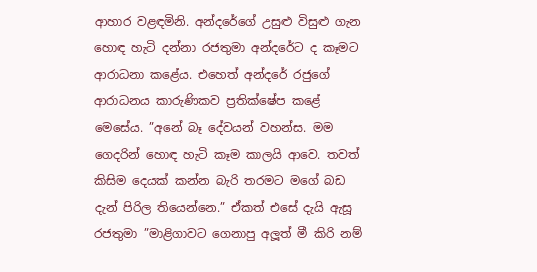ආහාර වළඳමිනි. අන්දරේගේ උසුළු විසුළු ගැන හොඳ හැටි දන්නා රජතුමා අන්දරේට ද කෑමට ආරාධනා කළේය. එහෙත් අන්දරේ රජුගේ ආරාධනය කාරුණිකව ප්‍රතික්ෂේප කළේ මෙසේය. ”අනේ බෑ දේවයන් වහන්ස. මම ගෙදරින් හොඳ හැටි කෑම කාලයි ආවෙ. තවත් කිසිම දෙයක් කන්න බැරි තරමට මගේ බඩ දැන් පිරිල තියෙන්නෙ.” ඒකත් එසේ දැයි ඇසූ රජතුමා ”මාළිගාවට ගෙනාපු අලූත් මී කිරි නම්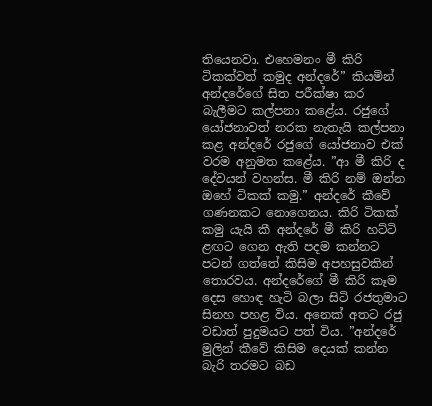තියෙනවා. එහෙමනං මී කිරි ටිකක්වත් කමුද අන්දරේ” කියමින් අන්දරේගේ සිත පරීක්ෂා කර බැලීමට කල්පනා කළේය. රජුගේ යෝජනාවත් නරක නැතැයි කල්පනා කළ අන්දරේ රජුගේ යෝජනාව එක් වරම අනුමත කළේය. ”ආ මී කිරි ද දේවයන් වහන්ස. මී කිරි නම් ඔන්න ඔහේ ටිකක් කමු.” අන්දරේ කීවේ ගණනකට නොගෙනය. කිරි ටිකක් කමු යැයි කී අන්දරේ මී කිරි හට්ටි ළඟට ගෙන ඇති පදම කන්නට පටන් ගත්තේ කිසිම අපහසුවකින් තොරවය. අන්දරේගේ මී කිරි කෑම දෙස හොඳ හැටි බලා සිටි රජතුමාට සිනහ පහළ විය. අනෙක් අතට රජු වඩාත් පුදුමයට පත් විය. ”අන්දරේ මුලින් කීවේ කිසිම දෙයක් කන්න බැරි තරමට බඩ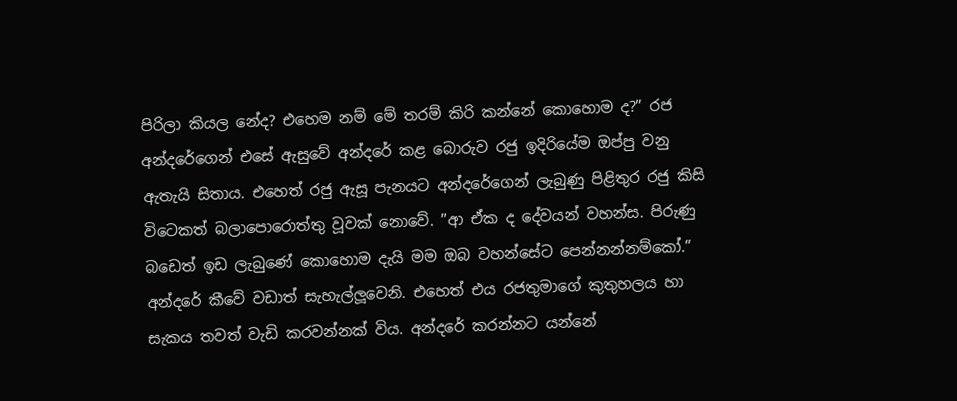පිරිලා කියල නේද? එහෙම නම් මේ තරම් කිරි කන්නේ කොහොම ද?” රජ අන්දරේගෙන් එසේ ඇසුවේ අන්දරේ කළ බොරුව රජු ඉදිරියේම ඔප්පු වනු ඇතැයි සිතාය. එහෙත් රජු ඇසූ පැනයට අන්දරේගෙන් ලැබුණු පිළිතුර රජු කිසි විටෙකත් බලාපොරොත්තු වූවක් නොවේ. ”ආ ඒක ද දේවයන් වහන්ස. පිරුණු බඩෙත් ඉඩ ලැබුණේ කොහොම දැයි මම ඔබ වහන්සේට පෙන්නන්නම්කෝ.” අන්දරේ කීවේ වඩාත් සැහැල්ලූවෙනි. එහෙත් එය රජතුමාගේ කුතුහලය හා සැකය තවත් වැඩි කරවන්නක් විය. අන්දරේ කරන්නට යන්නේ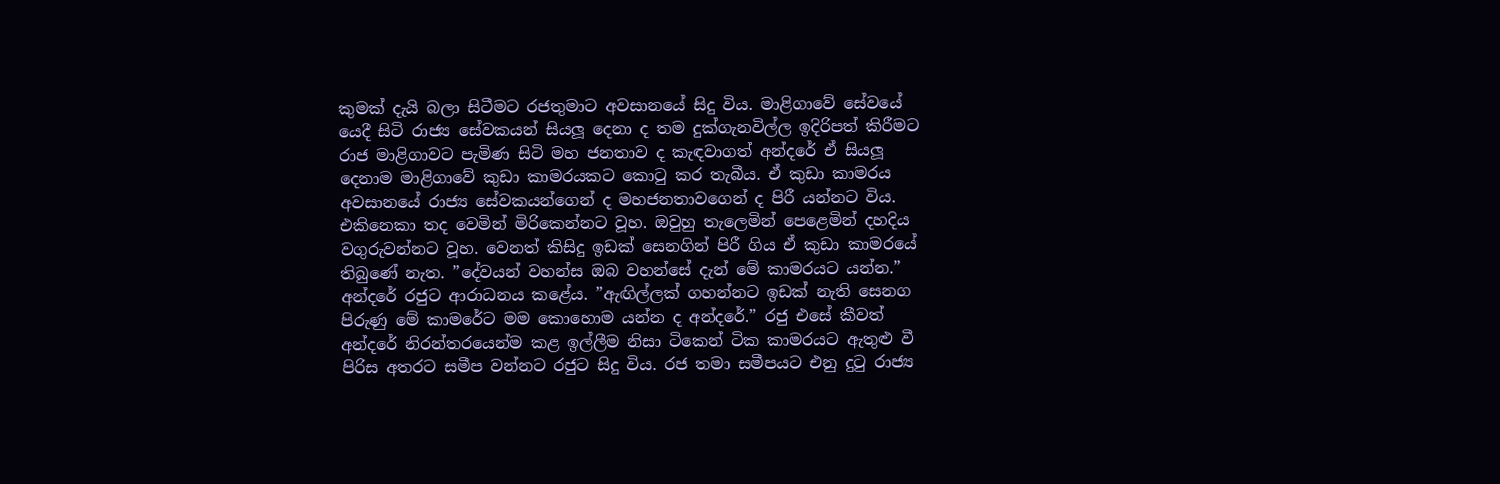කුමක් දැයි බලා සිටීමට රජතුමාට අවසානයේ සිදු විය. මාළිගාවේ සේවයේ යෙදී සිටි රාජ්‍ය සේවකයන් සියලූ දෙනා ද තම දුක්ගැනවිල්ල ඉදිරිපත් කිරීමට රාජ මාළිගාවට පැමිණ සිටි මහ ජනතාව ද කැඳවාගත් අන්දරේ ඒ සියලූ දෙනාම මාළිගාවේ කුඩා කාමරයකට කොටු කර තැබීය. ඒ කුඩා කාමරය අවසානයේ රාජ්‍ය සේවකයන්ගෙන් ද මහජනතාවගෙන් ද පිරී යන්නට විය. එකිනෙකා තද වෙමින් මිරිකෙන්නට වූහ. ඔවුහු තැලෙමින් පෙළෙමින් දහදිය වගුරුවන්නට වූහ. වෙනත් කිසිදු ඉඩක් සෙනගින් පිරී ගිය ඒ කුඩා කාමරයේ තිබුණේ නැත. ”දේවයන් වහන්ස ඔබ වහන්සේ දැන් මේ කාමරයට යන්න.” අන්දරේ රජුට ආරාධනය කළේය. ”ඇඟිල්ලක් ගහන්නට ඉඩක් නැති සෙනග පිරුණු මේ කාමරේට මම කොහොම යන්න ද අන්දරේ.” රජු එසේ කීවත් අන්දරේ නිරන්තරයෙන්ම කළ ඉල්ලීම නිසා ටිකෙන් ටික කාමරයට ඇතුළු වී පිරිස අතරට සමීප වන්නට රජුට සිදු විය. රජ තමා සමීපයට එනු දුටු රාජ්‍ය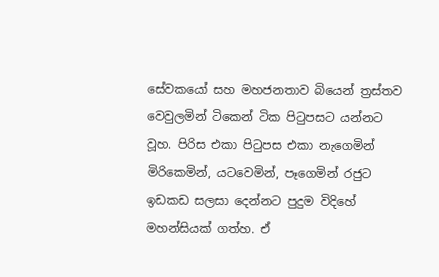සේවකයෝ සහ මහජනතාව බියෙන් ත්‍රස්තව වෙවුලමින් ටිකෙන් ටික පිටුපසට යන්නට වූහ. පිරිස එකා පිටුපස එකා නැගෙමින් මිරිකෙමින්, යටවෙමින්, පෑගෙමින් රජුට ඉඩකඩ සලසා දෙන්නට පුදුම විදිහේ මහන්සියක් ගත්හ. ඒ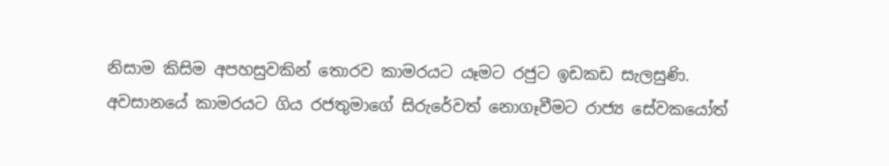නිසාම කිසිම අපහසුවකින් තොරව කාමරයට යෑමට රජුට ඉඩකඩ සැලසුණි. අවසානයේ කාමරයට ගිය රජතුමාගේ සිරුරේවත් නොගෑවීමට රාජ්‍ය සේවකයෝත්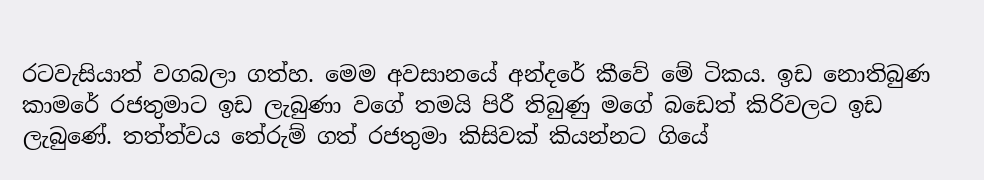රටවැසියාත් වගබලා ගත්හ. මෙම අවසානයේ අන්දරේ කීවේ මේ ටිකය. ඉඩ නොතිබුණ කාමරේ රජතුමාට ඉඩ ලැබුණා වගේ තමයි පිරී තිබුණු මගේ බඩෙත් කිරිවලට ඉඩ ලැබුණේ. තත්ත්වය තේරුම් ගත් රජතුමා කිසිවක් කියන්නට ගියේ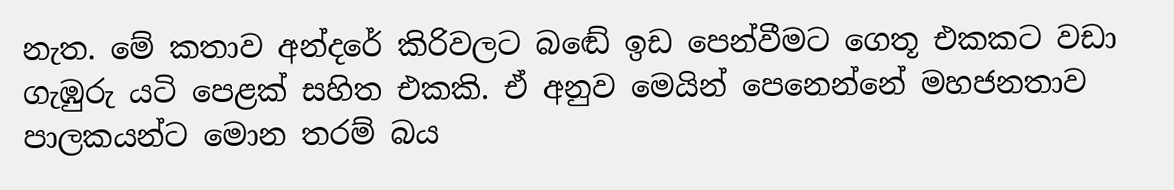නැත. මේ කතාව අන්දරේ කිරිවලට බඬේ ඉඩ පෙන්වීමට ගෙතූ එකකට වඩා ගැඹුරු යටි පෙළක් සහිත එකකි. ඒ අනුව මෙයින් පෙනෙන්නේ මහජනතාව පාලකයන්ට මොන තරම් බය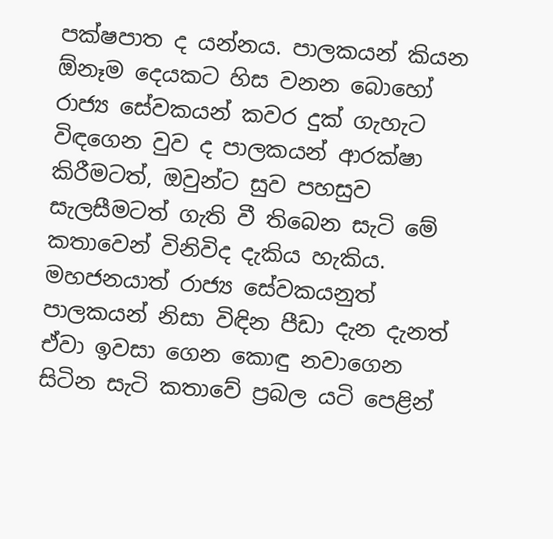පක්ෂපාත ද යන්නය. පාලකයන් කියන ඕනෑම දෙයකට හිස වනන බොහෝ රාජ්‍ය සේවකයන් කවර දුක් ගැහැට විඳගෙන වුව ද පාලකයන් ආරක්ෂා කිරීමටත්, ඔවුන්ට සුව පහසුව සැලසීමටත් ගැති වී තිබෙන සැටි මේ කතාවෙන් විනිවිද දැකිය හැකිය. මහජනයාත් රාජ්‍ය සේවකයනුත් පාලකයන් නිසා විඳින පීඩා දැන දැනත් ඒවා ඉවසා ගෙන කොඳු නවාගෙන සිටින සැටි කතාවේ ප්‍රබල යටි පෙළින්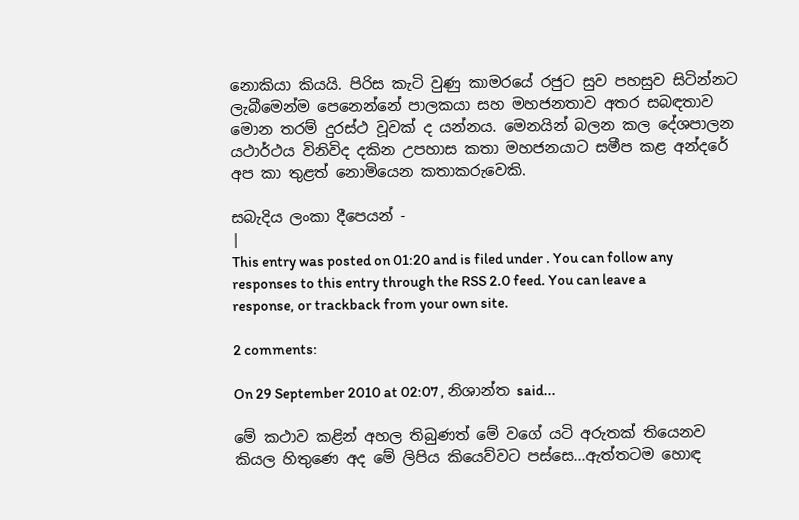නොකියා කියයි. පිරිස කැටි වුණු කාමරයේ රජුට සුව පහසුව සිටින්නට ලැබීමෙන්ම පෙනෙන්නේ පාලකයා සහ මහජනතාව අතර සබඳතාව මොන තරම් දුරස්ථ වූවක් ද යන්නය. මෙනයින් බලන කල දේශපාලන යථාර්ථය විනිවිද දකින උපහාස කතා මහජනයාට සමීප කළ අන්දරේ අප කා තුළත් නොමියෙන කතාකරුවෙකි.

සබැදිය ලංකා දීපෙයන් -
|
This entry was posted on 01:20 and is filed under . You can follow any responses to this entry through the RSS 2.0 feed. You can leave a response, or trackback from your own site.

2 comments:

On 29 September 2010 at 02:07 , නිශාන්ත said...

මේ කථාව කළින් අහල තිබුණත් මේ වගේ යටි අරුතක් තියෙනව කියල හිතුණෙ අද මේ ලිපිය කියෙව්වට පස්සෙ...ඇත්තටම හොඳ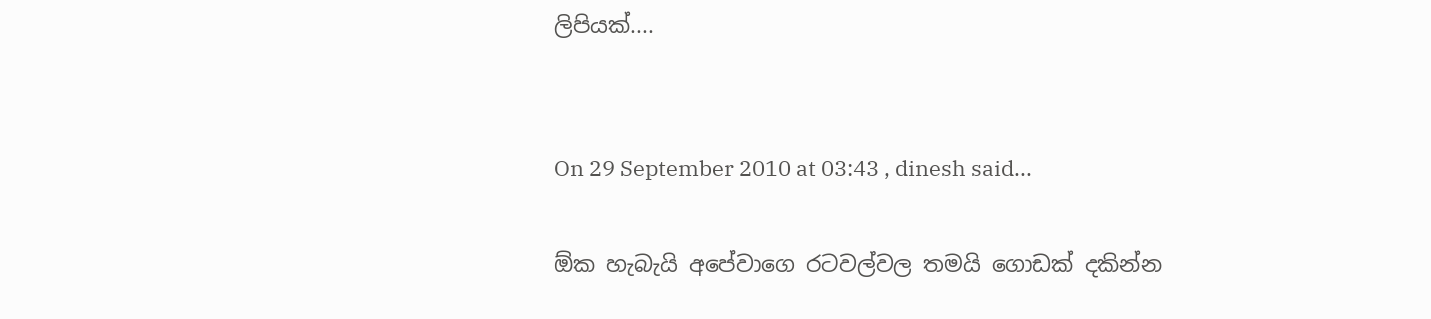ලිපියක්....


On 29 September 2010 at 03:43 , dinesh said...

ඕක හැබැයි අපේවාගෙ රටවල්වල තමයි ගොඩක් දකින්න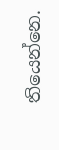තියෙන්නෙ.